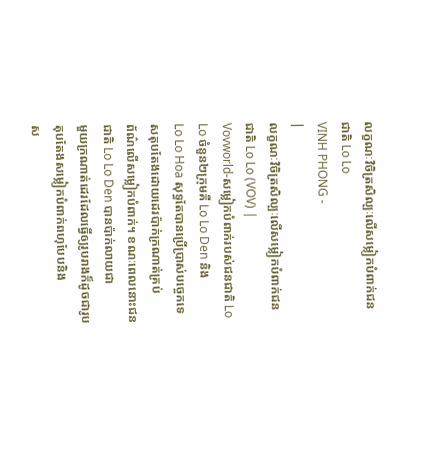លក្ខណៈវិចិត្រសិល្បៈលើសម្លៀកបំពាក់ជនជាតិ Lo Lo
VINH PHONG -
|
លក្ខណៈវិចិត្រសិល្បៈលើសម្លៀកបំពាក់ជនជាតិ Lo Lo (VOV) |
Vovworld-សម្លៀកបំពាក់របស់ជនជាតិ Lo Lo ចំនួន២ក្រុមគឺ Lo Lo Den និង
Lo Lo Hoa សុទ្ធតែបានប្រើប្រាស់បច្ចេកទេសតុបតែងដោយដេរប៉ាក់ក្រណាត់គ្រប់
ព័ណ៌លើសម្លៀកបំពាក់។ ខណៈពេលនោះជនជាតិ Lo Lo Den បានប៉ាក់លាយជា
មួយក្រណាត់ដេរដែលធ្វើឲ្យរូបរាងក៏ដូចជារូបតុបតែងសម្លៀកបំពាក់ពហុបែបនិង
ស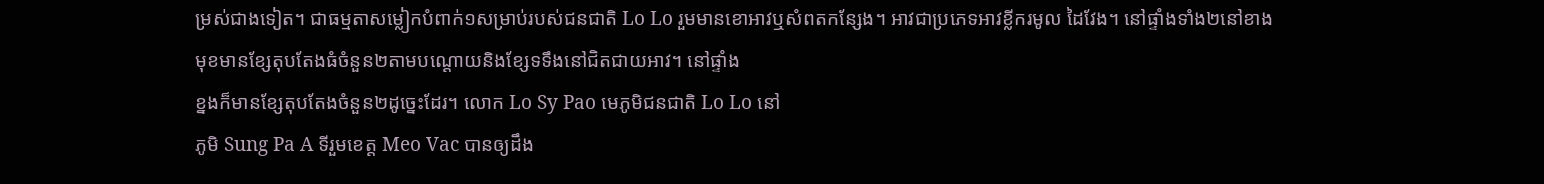ម្រស់ជាងទៀត។ ជាធម្មតាសម្លៀកបំពាក់១សម្រាប់របស់ជនជាតិ Lo Lo រួមមានខោអាវឬសំពតកន្សែង។ អាវជាប្រភេទអាវខ្លីករមូល ដៃវែង។ នៅផ្ទាំងទាំង២នៅខាង
មុខមានខ្សែតុបតែងធំចំនួន២តាមបណ្ដោយនិងខ្សែទទឹងនៅជិតជាយអាវ។ នៅផ្ទាំង
ខ្នងក៏មានខ្សែតុបតែងចំនួន២ដូច្នេះដែរ។ លោក Lo Sy Pao មេភូមិជនជាតិ Lo Lo នៅ
ភូមិ Sung Pa A ទីរួមខេត្ត Meo Vac បានឲ្យដឹង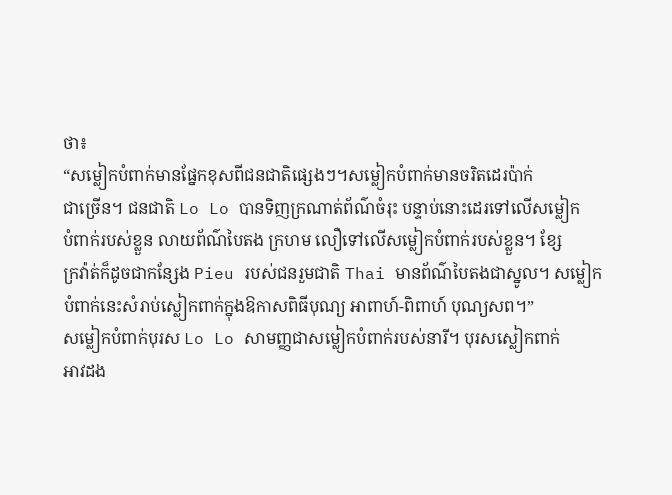ថា៖
“សម្លៀកបំពាក់មានផ្នែកខុសពីជនជាតិផ្សេងៗ។សម្លៀកបំពាក់មានចរិតដេរប៉ាក់
ជាច្រើន។ ជនជាតិ Lo Lo បានទិញក្រណាត់ព័ណ៌ចំរុះ បន្ទាប់នោះដេរទៅលើសម្លៀក
បំពាក់របស់ខ្លួន លាយព័ណ៌បៃតង ក្រហម លឿទៅលើសម្លៀកបំពាក់របស់ខ្លួន។ ខ្សែ
ក្រវ៉ាត់ក៏ដូចជាកន្សែង Pieu របស់ជនរួមជាតិ Thai មានព័ណ៌បៃតងជាស្នូល។ សម្លៀក
បំពាក់នេះសំរាប់ស្លៀកពាក់ក្នុងឱកាសពិធីបុណ្យ អាពាហ៍-ពិពាហ៍ បុណ្យសព។”
សម្លៀកបំពាក់បុរស Lo Lo សាមញ្ញជាសម្លៀកបំពាក់របស់នារី។ បុរសស្លៀកពាក់
អាវដង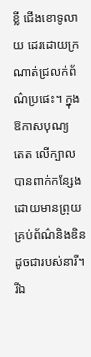ខ្លី ជើងខោទូលាយ ដេរដោយក្រណាត់ជ្រលក់ព័ណ៌ប្រផេះ។ ក្នុងឱកាសបុណ្យ
តេត លើក្បាលបានពាក់កន្សែងដោយមានព្រុយគ្រប់ព័ណ៌និងឌិនដូចជារបស់នារី។ រីឯ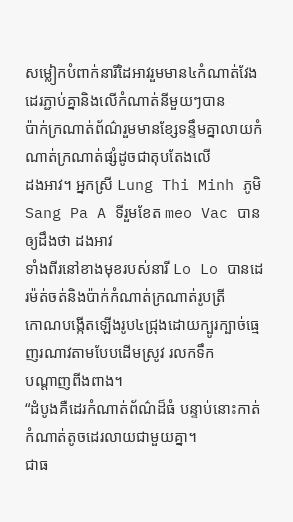សម្លៀកបំពាក់នារីដៃអាវរួមមាន៤កំណាត់វែងដេរភ្ជាប់គ្នានិងលើកំណាត់នីមួយៗបាន
ប៉ាក់ក្រណាត់ព័ណ៌រួមមានខ្សែទន្ទឹមគ្នាលាយកំណាត់ក្រណាត់ផ្សំដូចជាតុបតែងលើ
ដងអាវ។ អ្នកស្រី Lung Thi Minh ភូមិ Sang Pa A ទីរួមខែត meo Vac បានឲ្យដឹងថា ដងអាវ
ទាំងពីរនៅខាងមុខរបស់នារី Lo Lo បានដេរម៉ត់ចត់និងប៉ាក់កំណាត់ក្រណាត់រូបត្រី
កោណបង្កើតឡើងរូប៤ជ្រុងដោយក្បូរក្បាច់ធ្មេញរណាវតាមបែបដើមស្រូវ រលកទឹក
បណ្ដាញពីងពាង។
“ដំបូងគឺដេរកំណាត់ព័ណ៌ដ៏ធំ បន្ទាប់នោះកាត់កំណាត់តូចដេរលាយជាមួយគ្នា។
ជាធ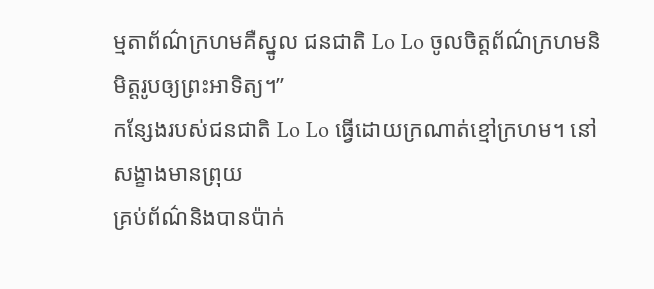ម្មតាព័ណ៌ក្រហមគឺស្នូល ជនជាតិ Lo Lo ចូលចិត្តព័ណ៌ក្រហមនិមិត្តរូបឲ្យព្រះអាទិត្យ។”
កន្សែងរបស់ជនជាតិ Lo Lo ធ្វើដោយក្រណាត់ខ្មៅក្រហម។ នៅសង្ខាងមានព្រុយ
គ្រប់ព័ណ៌និងបានប៉ាក់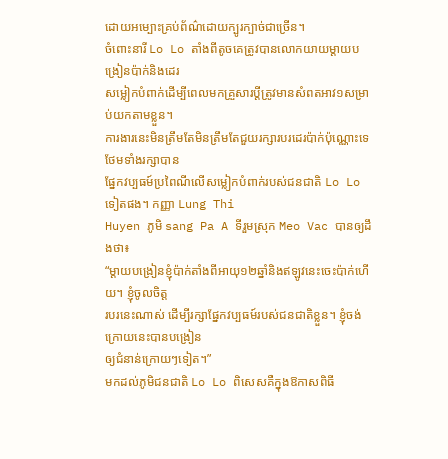ដោយអម្បោះគ្រប់ព័ណ៌ដោយក្បូរក្បាច់ជាច្រើន។
ចំពោះនារី Lo Lo តាំងពីតូចគេត្រូវបានលោកយាយម្ដាយបង្រៀនប៉ាក់និងដេរ
សម្លៀកបំពាក់ដើម្បីពេលមកគ្រួសារប្តីត្រូវមានសំពតអាវ១សម្រាប់យកតាមខ្លួន។
ការងារនេះមិនត្រឹមតែមិនត្រឹមតែជួយរក្សារបរដេរប៉ាក់ប៉ុណ្ណោះទេ ថែមទាំងរក្សាបាន
ផ្នែកវប្បធម៍ប្រពៃណីលើសម្លៀកបំពាក់របស់ជនជាតិ Lo Lo ទៀតផង។ កញ្ញា Lung Thi
Huyen ភូមិ sang Pa A ទីរួមស្រុក Meo Vac បានឲ្យដឹងថា៖
“ម្ដាយបង្រៀនខ្ញុំប៉ាក់តាំងពីអាយុ១២ឆ្នាំនិងឥឡូវនេះចេះប៉ាក់ហើយ។ ខ្ញុំចូលចិត្ត
របរនេះណាស់ ដើម្បីរក្សាផ្នែកវប្បធម៍របស់ជនជាតិខ្លួន។ ខ្ញុំចង់ក្រោយនេះបានបង្រៀន
ឲ្យជំនាន់ក្រោយៗទៀត។”
មកដល់ភូមិជនជាតិ Lo Lo ពិសេសគឺក្នុងឱកាសពិធី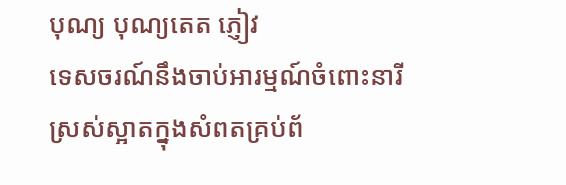បុណ្យ បុណ្យតេត ភ្ញៀវ
ទេសចរណ៍នឹងចាប់អារម្មណ៍ចំពោះនារីស្រស់ស្អាតក្នុងសំពតគ្រប់ព័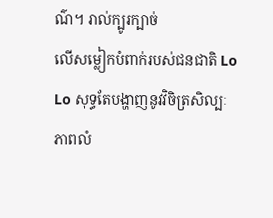ណ៌។ រាល់ក្បូរក្បាច់
លើសម្លៀកបំពាក់របស់ជនជាតិ Lo Lo សុទ្ធតែបង្ហាញនូវវិចិត្រសិល្បៈភាពលំ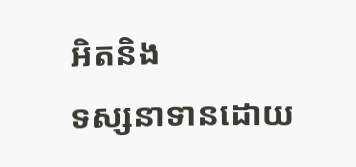អិតនិង
ទស្សនាទានដោយ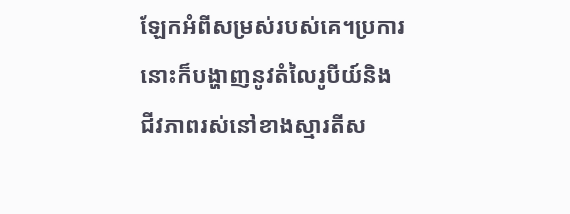ឡែកអំពីសម្រស់របស់គេ។ប្រការនោះក៏បង្ហាញនូវតំលៃរូបីយ៍និង
ជីវភាពរស់នៅខាងស្មារតីស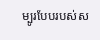ម្បូរបែបរបស់ស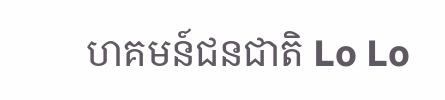ហគមន៍ជនជាតិ Lo Lo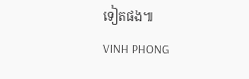ទៀតផង៕
VINH PHONG